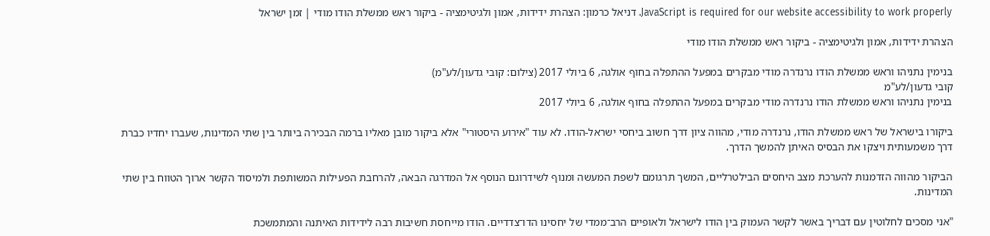JavaScript is required for our website accessibility to work properly. דניאל כרמון: הצהרת ידידות, אמון ולגיטימציה - ביקור ראש ממשלת הודו מודי | זמן ישראל

הצהרת ידידות, אמון ולגיטימציה - ביקור ראש ממשלת הודו מודי

בנימין נתניהו וראש ממשלת הודו נרנדרה מודי מבקרים במפעל ההתפלה בחוף אולגה, 6 ביולי 2017 (צילום: קובי גדעון/לע"מ)
קובי גדעון/לע"מ
בנימין נתניהו וראש ממשלת הודו נרנדרה מודי מבקרים במפעל ההתפלה בחוף אולגה, 6 ביולי 2017

ביקורו בישראל של ראש ממשלת הודו, נרנדרה מודי, מהווה ציון דרך חשוב ביחסי ישראל-הודו. לא עוד "אירוע היסטורי" אלא ביקור מובן מאליו ברמה הבכירה ביותר בין שתי המדינות, שעברו יחדיו כברת דרך משמעותית ויצקו את הבסיס האיתן להמשך הדרך.

הביקור מהווה הזדמנות להערכת מצב היחסים הבילטרליים, המשך תרגומם לשפת המעשה ומנוף לשידרוגם הנוסף אל המדרגה הבאה, להרחבת הפעילות המשותפת ולמיסוד הקשר ארוך הטווח בין שתי המדינות.

"אני מסכים לחלוטין עם דבריך באשר לקשר העמוק בין הודו לישראל ולאופיים הרב־ממדי של יחסינו הדו־צדדיים. הודו מייחסת חשיבות רבה לידידות האיתנה והמתמשכת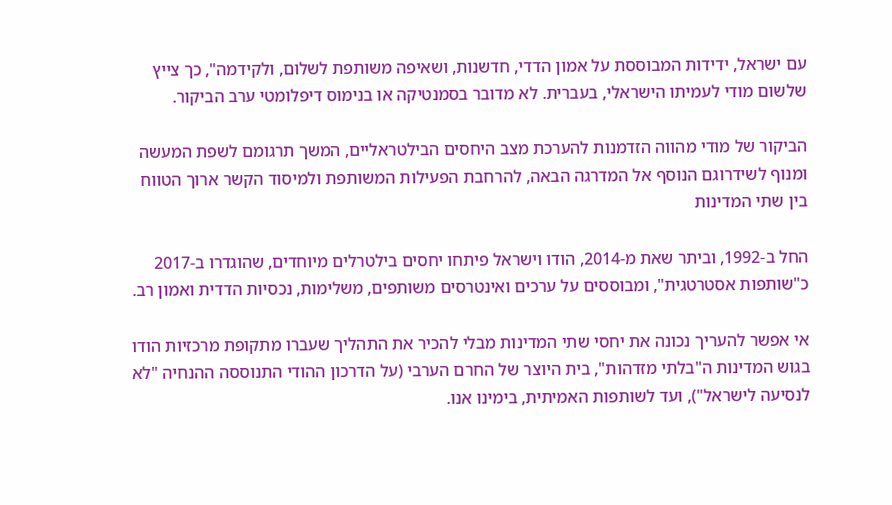עם ישראל, ידידות המבוססת על אמון הדדי, חדשנות, ושאיפה משותפת לשלום, ולקידמה", כך צייץ שלשום מודי לעמיתו הישראלי, בעברית. לא מדובר בסמנטיקה או בנימוס דיפלומטי ערב הביקור.

הביקור של מודי מהווה הזדמנות להערכת מצב היחסים הבילטראליים, המשך תרגומם לשפת המעשה ומנוף לשידרוגם הנוסף אל המדרגה הבאה, להרחבת הפעילות המשותפת ולמיסוד הקשר ארוך הטווח בין שתי המדינות

החל ב-1992, וביתר שאת מ-2014, הודו וישראל פיתחו יחסים בילטרלים מיוחדים, שהוגדרו ב-2017 כ"שותפות אסטרטגית", ומבוססים על ערכים ואינטרסים משותפים, משלימות, נכסיות הדדית ואמון רב.

אי אפשר להעריך נכונה את יחסי שתי המדינות מבלי להכיר את התהליך שעברו מתקופת מרכזיות הודו בגוש המדינות ה"בלתי מזדהות", בית היוצר של החרם הערבי (על הדרכון ההודי התנוססה ההנחיה "לא לנסיעה לישראל"), ועד לשותפות האמיתית, בימינו אנו.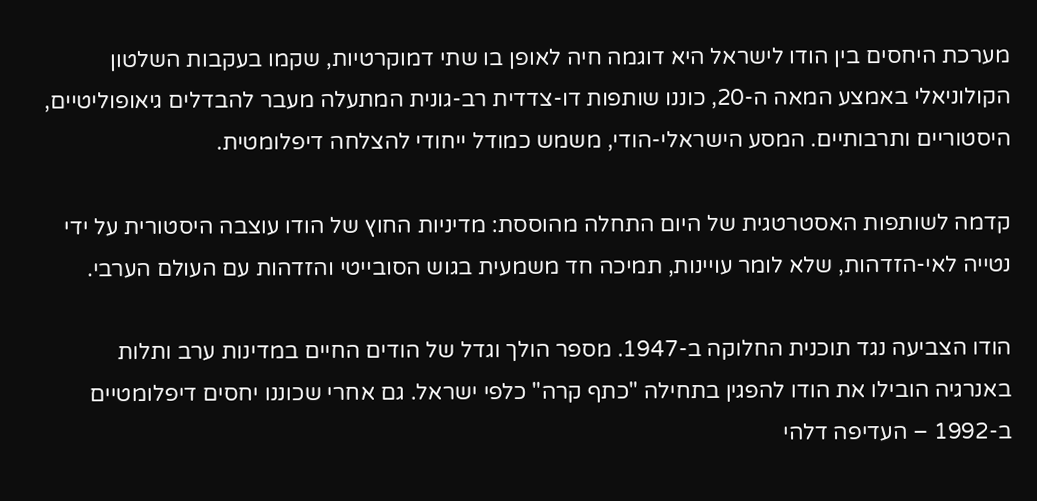מערכת היחסים בין הודו לישראל היא דוגמה חיה לאופן בו שתי דמוקרטיות, שקמו בעקבות השלטון הקולוניאלי באמצע המאה ה-20, כוננו שותפות דו-צדדית רב-גונית המתעלה מעבר להבדלים גיאופוליטיים, היסטוריים ותרבותיים. המסע הישראלי-הודי, משמש כמודל ייחודי להצלחה דיפלומטית.

קדמה לשותפות האסטרטגית של היום התחלה מהוססת: מדיניות החוץ של הודו עוצבה היסטורית על ידי נטייה לאי-הזדהות, שלא לומר עויינות, תמיכה חד משמעית בגוש הסובייטי והזדהות עם העולם הערבי.

הודו הצביעה נגד תוכנית החלוקה ב-1947. מספר הולך וגדל של הודים החיים במדינות ערב ותלות באנרגיה הובילו את הודו להפגין בתחילה "כתף קרה" כלפי ישראל. גם אחרי שכוננו יחסים דיפלומטיים ב-1992 – העדיפה דלהי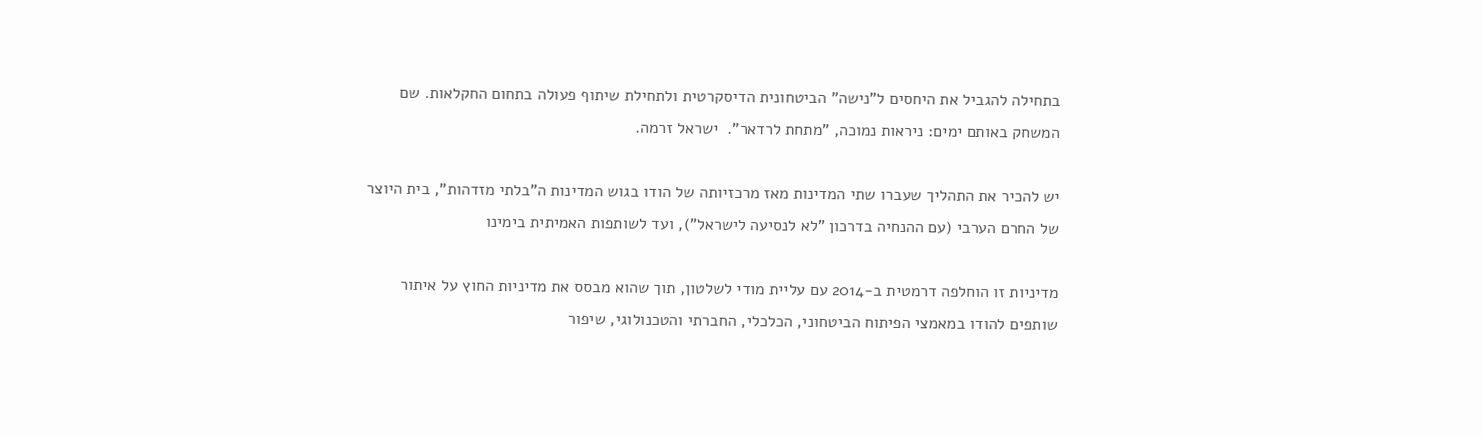בתחילה להגביל את היחסים ל"נישה" הביטחונית הדיסקרטית ולתחילת שיתוף פעולה בתחום החקלאות. שם המשחק באותם ימים: ניראות נמוכה, "מתחת לרדאר".  ישראל זרמה.

יש להכיר את התהליך שעברו שתי המדינות מאז מרכזיותה של הודו בגוש המדינות ה"בלתי מזדהות", בית היוצר של החרם הערבי (עם ההנחיה בדרכון "לא לנסיעה לישראל"), ועד לשותפות האמיתית בימינו

מדיניות זו הוחלפה דרמטית ב-2014 עם עליית מודי לשלטון, תוך שהוא מבסס את מדיניות החוץ על איתור שותפים להודו במאמצי הפיתוח הביטחוני, הכלכלי, החברתי והטכנולוגי, שיפור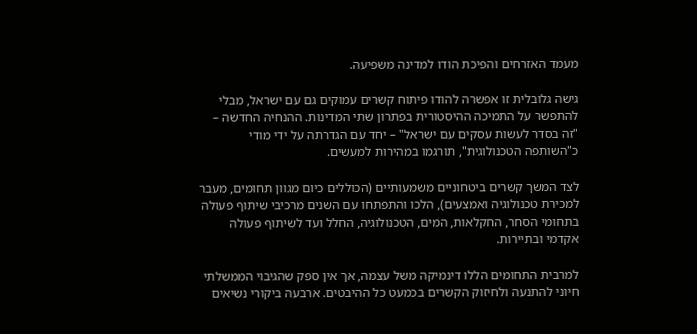מעמד האזרחים והפיכת הודו למדינה משפיעה.

גישה גלובלית זו אפשרה להודו פיתוח קשרים עמוקים גם עם ישראל, מבלי להתפשר על התמיכה ההיסטורית בפתרון שתי המדינות. ההנחיה החדשה – "זה בסדר לעשות עסקים עם ישראל" – יחד עם הגדרתה על ידי מודי כ"השותפה הטכנולוגית", תורגמו במהירות למעשים.

לצד המשך קשרים ביטחוניים משמעותיים (הכוללים כיום מגוון תחומים, מעבר למכירת טכנולוגיה ואמצעים), הלכו והתפתחו עם השנים מרכיבי שיתוף פעולה בתחומי הסחר, החקלאות, המים, הטכנולוגיה, החלל ועד לשיתוף פעולה אקדמי ובתיירות.

למרבית התחומים הללו דינמיקה משל עצמה, אך אין ספק שהגיבוי הממשלתי חיוני להתנעה ולחיזוק הקשרים בכמעט כל ההיבטים. ארבעה ביקורי נשיאים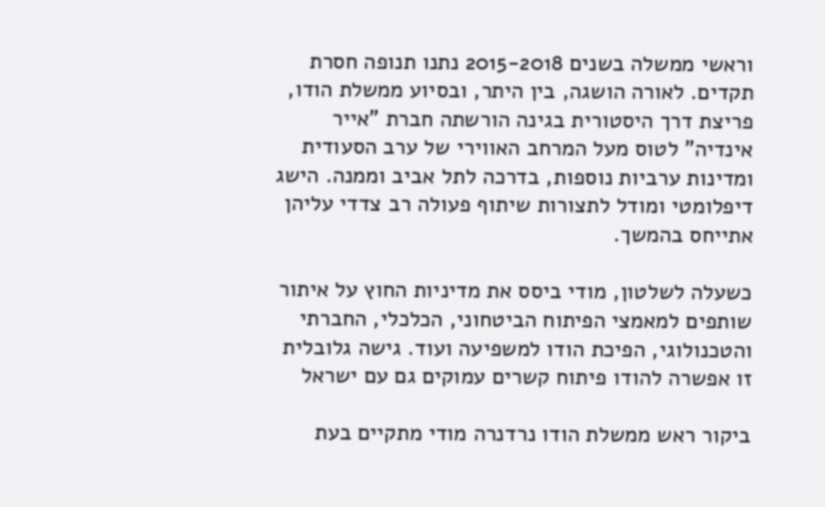וראשי ממשלה בשנים 2015-2018 נתנו תנופה חסרת תקדים. לאורה הושגה, בין היתר, ובסיוע ממשלת הודו, פריצת דרך היסטורית בגינה הורשתה חברת "אייר אינדיה" לטוס מעל המרחב האווירי של ערב הסעודית ומדינות ערביות נוספות, בדרכה לתל אביב וממנה. הישג דיפלומטי ומודל לתצורות שיתוף פעולה רב צדדי עליהן אתייחס בהמשך.

כשעלה לשלטון, מודי ביסס את מדיניות החוץ על איתור שותפים למאמצי הפיתוח הביטחוני, הכלכלי, החברתי והטכנולוגי, הפיכת הודו למשפיעה ועוד. גישה גלובלית זו אפשרה להודו פיתוח קשרים עמוקים גם עם ישראל

ביקור ראש ממשלת הודו נרדנרה מודי מתקיים בעת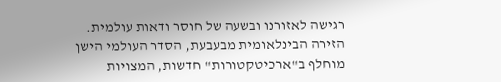רגישה לאזורנו ובשעה של חוסר ודאות עולמית. הזירה הבינלאומית מבעבעת, הסדר העולמי הישן מוחלף ב"ארכיטקטורות" חדשות, המצויות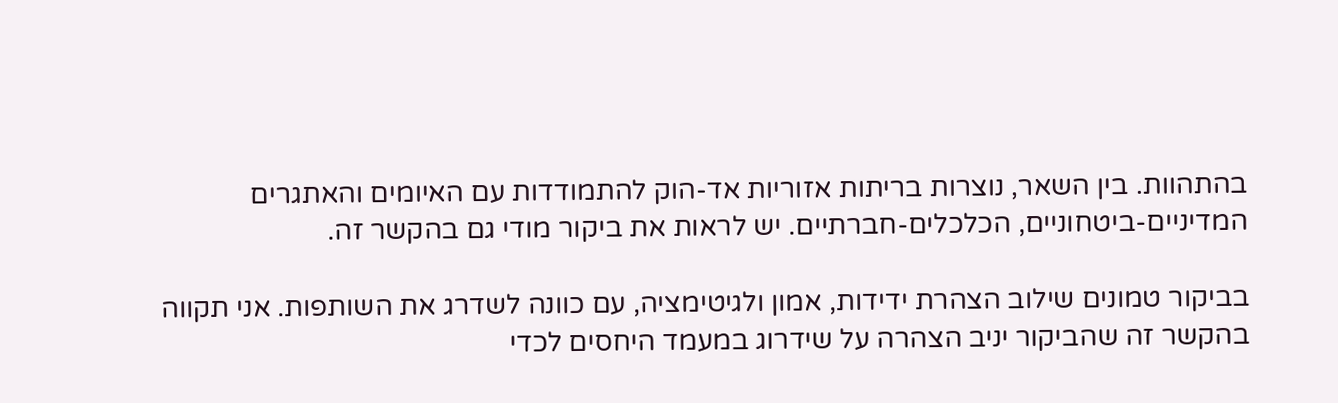בהתהוות. בין השאר, נוצרות בריתות אזוריות אד-הוק להתמודדות עם האיומים והאתגרים המדיניים-ביטחוניים, הכלכלים-חברתיים. יש לראות את ביקור מודי גם בהקשר זה.

בביקור טמונים שילוב הצהרת ידידות, אמון ולגיטימציה, עם כוונה לשדרג את השותפות. אני תקווה בהקשר זה שהביקור יניב הצהרה על שידרוג במעמד היחסים לכדי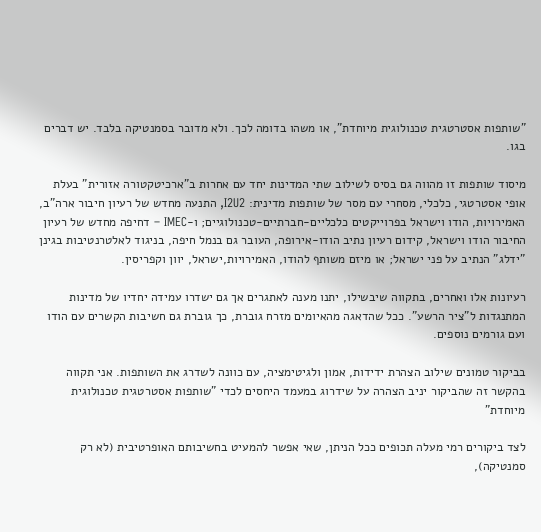"שותפות אסטרטגית טכנולוגית מיוחדת", או משהו בדומה לכך. ולא מדובר בסמנטיקה בלבד. יש דברים בגו.

מיסוד שותפות זו מהווה גם בסיס לשילוב שתי המדינות יחד עם אחרות ב"ארכיטקטורה אזורית" בעלת אופי אסטרטגי, כלכלי, מסחרי עם מסר של שותפות מדינית: I2U2, התנעה מחדש של רעיון חיבור ארה"ב, האמירויות, הודו וישראל בפרוייקטים כלכליים-חברתיים-טכנולוגיים; ו-IMEC – דחיפה מחדש של רעיון החיבור הודו וישראל, קידום רעיון נתיב הודו-אירופה, העובר גם בנמל חיפה, בניגוד לאלטרנטיבות בגינן "ידלג" הנתיב על פני ישראל; או מיזם משותף להודו, האמירויות,ישראל, יוון וקפריסין.

רעיונות אלו ואחרים, בתקווה שיבשילו, יתנו מענה לאתגרים אך גם ישדרו עמידה יחדיו של מדינות המתנגדות ל"ציר הרשע". ככל שהדאגה מהאיומים מזרח גוברת, כך גוברת גם חשיבות הקשרים עם הודו ועם גורמים נוספים.

בביקור טמונים שילוב הצהרת ידידות, אמון ולגיטימציה, עם כוונה לשדרג את השותפות. אני תקווה בהקשר זה שהביקור יניב הצהרה על שידרוג במעמד היחסים לכדי "שותפות אסטרטגית טכנולוגית מיוחדת"

לצד ביקורים רמי מעלה תכופים ככל הניתן, שאי אפשר להמעיט בחשיבותם האופרטיבית (לא רק סמנטיקה),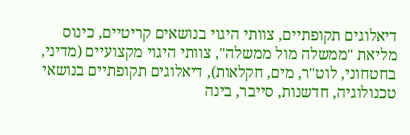דיאלוגים תקופתיים, צוותי היגוי בנושאים קריטיים, כינוס מליאת "ממשלה מול ממשלה", צוותי היגוי מקצועיים (מדיני, בחטחוני, לוט"ר, מים, חקלאות), דיאלוגים תקופתיים בנושאי טכנולוגיה, חדשנות, סייבר, בינה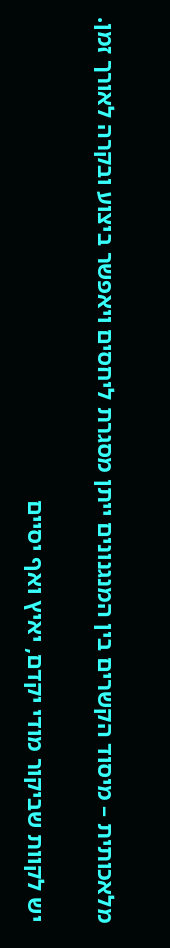מלאכותית – מיסוד הקשרים בין המנגנונים ייתן מסגרת ליחסים ויאפשר ביצוע ובקרה לאורך זמן.

יש לקוות שביקור מודי יקדם, יאיץ ואף יסיים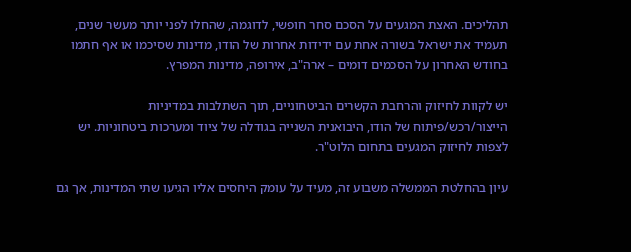תהליכים. האצת המגעים על הסכם סחר חופשי, לדוגמה, שהחלו לפני יותר מעשר שנים, תעמיד את ישראל בשורה אחת עם ידידות אחרות של הודו, מדינות שסיכמו או אף חתמו בחודש האחרון על הסכמים דומים – ארה"ב, אירופה, מדינות המפרץ.

יש לקוות לחיזוק והרחבת הקשרים הביטחוניים, תוך השתלבות במדיניות הייצור/רכש/פיתוח של הודו, היבואנית השנייה בגודלה של ציוד ומערכות ביטחוניות. יש לצפות לחיזוק המגעים בתחום הלוט"ר.

עיון בהחלטת הממשלה משבוע זה, מעיד על עומק היחסים אליו הגיעו שתי המדינות, אך גם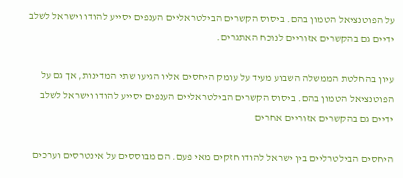על הפוטנציאל הטמון בהם. ביסוס הקשרים הבילטראליים הענפים יסייע להודו וישראל לשלב ידיים גם בהקשרים אזוריים לנוכח האתגרים.

עיון בהחלטת הממשלה השבוע מעיד על עומק היחסים אליו הגיעו שתי המדינות, אך גם על הפוטנציאל הטמון בהם. ביסוס הקשרים הבילטראליים הענפים יסייע להודו וישראל לשלב ידיים גם בהקשרים אזוריים אחרים

היחסים הבילטרליים בין ישראל להודו חזקים מאי פעם. הם מבוססים על אינטרסים וערכים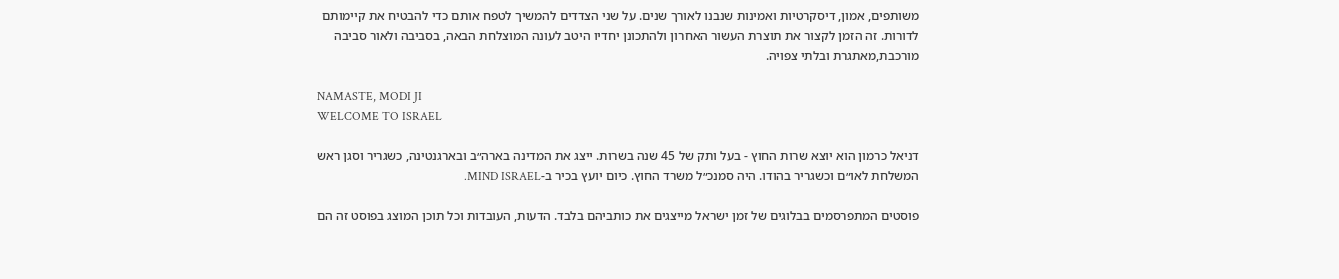משותפים, אמון, דיסקרטיות ואמינות שנבנו לאורך שנים. על שני הצדדים להמשיך לטפח אותם כדי להבטיח את קיימותם לדורות. זה הזמן לקצור את תוצרת העשור האחרון ולהתכונן יחדיו היטב לעונה המוצלחת הבאה, בסביבה ולאור סביבה מורכבת,מאתגרת ובלתי צפויה.

NAMASTE, MODI JI
WELCOME TO ISRAEL

דניאל כרמון הוא יוצא שרות החוץ - בעל ותק של 45 שנה בשרות. ייצג את המדינה בארה״ב ובארגנטינה, כשגריר וסגן ראש המשלחת לאו״ם וכשגריר בהודו. היה סמנכ״ל משרד החוץ. כיום יועץ בכיר ב-MIND ISRAEL.

פוסטים המתפרסמים בבלוגים של זמן ישראל מייצגים את כותביהם בלבד. הדעות, העובדות וכל תוכן המוצג בפוסט זה הם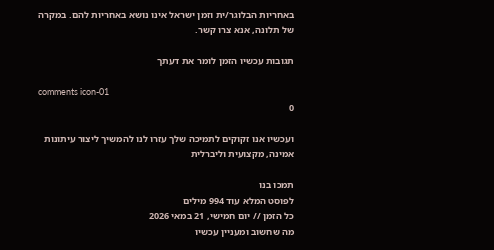באחריות הבלוגר/ית וזמן ישראל אינו נושא באחריות להם. במקרה של תלונה, אנא צרו קשר.

תגובות עכשיו הזמן לומר את דעתך

comments icon-01
0

ועכשיו אנו זקוקים לתמיכה שלך עזרו לנו להמשיך ליצור עיתונות אמינה, מקצועית וליברלית

תמכו בנו
לפוסט המלא עוד 994 מילים
כל הזמן // יום חמישי, 21 במאי 2026
מה שחשוב ומעניין עכשיו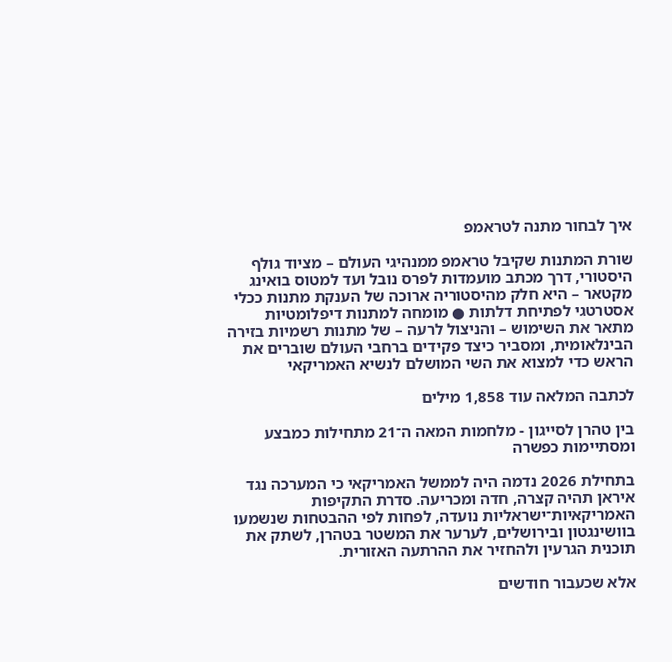איך לבחור מתנה לטראמפ

שורת המתנות שקיבל טראמפ ממנהיגי העולם – מציוד גולף היסטורי, דרך מכתב מועמדות לפרס נובל ועד למטוס בואינג מקטאר – היא חלק מהיסטוריה ארוכה של הענקת מתנות ככלי אסטרטגי לפתיחת דלתות ● מומחה למתנות דיפלומטיות מתאר את השימוש – והניצול לרעה – של מתנות רשמיות בזירה הבינלאומית, ומסביר כיצד פקידים ברחבי העולם שוברים את הראש כדי למצוא את השי המושלם לנשיא האמריקאי

לכתבה המלאה עוד 1,858 מילים

בין טהרן לסייגון - מלחמות המאה ה־21 מתחילות כמבצע ומסתיימות כפשרה

בתחילת 2026 נדמה היה לממשל האמריקאי כי המערכה נגד איראן תהיה קצרה, חדה ומכריעה. סדרת התקיפות האמריקאיות־ישראליות נועדה, לפחות לפי ההבטחות שנשמעו בוושינגטון ובירושלים, לערער את המשטר בטהרן, לשתק את תוכנית הגרעין ולהחזיר את ההרתעה האזורית.

אלא שכעבור חודשים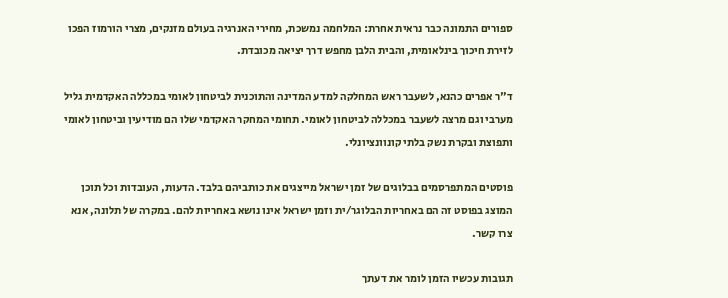ספורים התמונה כבר נראית אחרת: המלחמה נמשכת, מחירי האנרגיה בעולם מזנקים, מצרי הורמוז הפכו לזירת חיכוך בינלאומית, והבית הלבן מחפש דרך יציאה מכובדת.

ד"ר אפרים כהנא, לשעבר ראש המחלקה למדע המדינה והתוכנית לביטחון לאומי במכללה האקדמית גליל מערבי וגם מרצה לשעבר במכללה לביטחון לאומי. תחומי המחקר האקדמי שלו הם מודיעין וביטחון לאומי ותפוצת ובקרת נשק בלתי קונוונציונלי.

פוסטים המתפרסמים בבלוגים של זמן ישראל מייצגים את כותביהם בלבד. הדעות, העובדות וכל תוכן המוצג בפוסט זה הם באחריות הבלוגר/ית וזמן ישראל אינו נושא באחריות להם. במקרה של תלונה, אנא צרו קשר.

תגובות עכשיו הזמן לומר את דעתך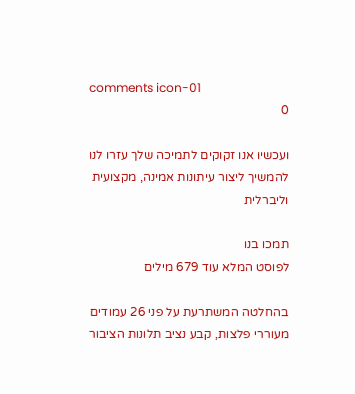comments icon-01
0

ועכשיו אנו זקוקים לתמיכה שלך עזרו לנו להמשיך ליצור עיתונות אמינה, מקצועית וליברלית

תמכו בנו
לפוסט המלא עוד 679 מילים

בהחלטה המשתרעת על פני 26 עמודים מעוררי פלצות, קבע נציב תלונות הציבור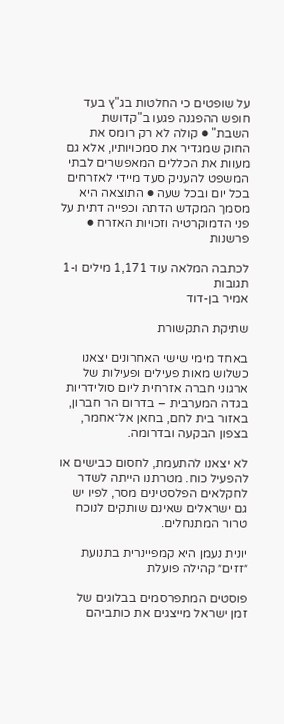על שופטים כי החלטות בג"ץ בעד חופש ההפגנה פגעו ב"קדושת השבת" ● קולה לא רק רומס את החוק שמגדיר את סמכויותיו, אלא גם מעוות את הכללים המאפשרים לבתי המשפט להעניק סעד מיידי לאזרחים בכל יום ובכל שעה ● התוצאה היא מסמך המקדש הדתה וכפייה דתית על פני הדמוקרטיה וזכויות האזרח ● פרשנות

לכתבה המלאה עוד 1,171 מילים ו-1 תגובות
אמיר בן-דוד

שתיקת התקשורת

באחד מימי שישי האחרונים יצאנו כשלוש מאות פעילים ופעילות של ארגוני חברה אזרחית ליום סולידריות בגדה המערבית – בדרום הר חברון, באזור בית לחם, בחאן אל־אחמר, בצפון הבקעה ובדרומה.

לא יצאנו להתעמת, לחסום כבישים או להפעיל כוח. מטרתנו הייתה לשדר לחקלאים הפלסטינים מסר, לפיו יש גם ישראלים שאינם שותקים לנוכח טרור המתנחלים.

יונית נעמן היא קמפיינרית בתנועת ״זזים״ קהילה פועלת

פוסטים המתפרסמים בבלוגים של זמן ישראל מייצגים את כותביהם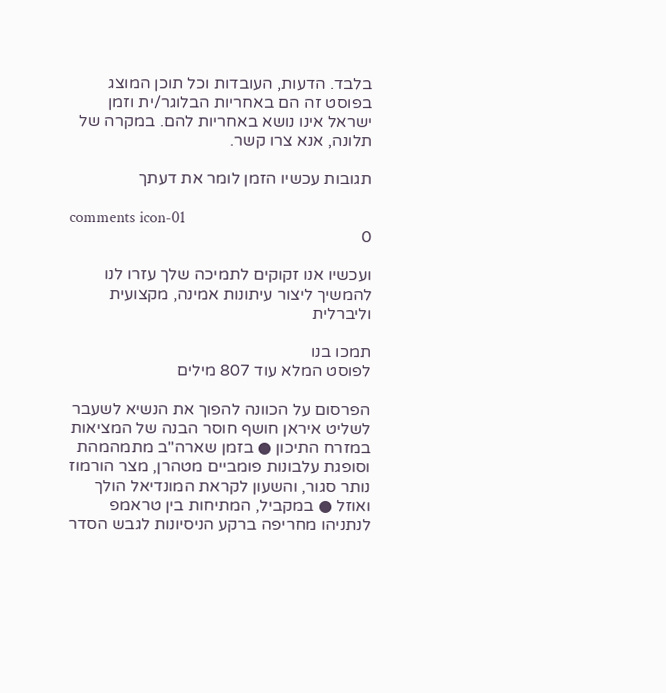בלבד. הדעות, העובדות וכל תוכן המוצג בפוסט זה הם באחריות הבלוגר/ית וזמן ישראל אינו נושא באחריות להם. במקרה של תלונה, אנא צרו קשר.

תגובות עכשיו הזמן לומר את דעתך

comments icon-01
0

ועכשיו אנו זקוקים לתמיכה שלך עזרו לנו להמשיך ליצור עיתונות אמינה, מקצועית וליברלית

תמכו בנו
לפוסט המלא עוד 807 מילים

הפרסום על הכוונה להפוך את הנשיא לשעבר לשליט איראן חושף חוסר הבנה של המציאות במזרח התיכון ● בזמן שארה"ב מתמהמהת וסופגת עלבונות פומביים מטהרן, מצר הורמוז נותר סגור, והשעון לקראת המונדיאל הולך ואוזל ● במקביל, המתיחות בין טראמפ לנתניהו מחריפה ברקע הניסיונות לגבש הסדר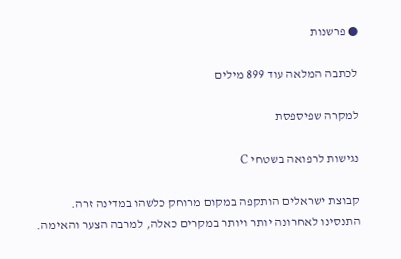● פרשנות

לכתבה המלאה עוד 899 מילים

למקרה שפיספסת

נגישות לרפואה בשטחי C

קבוצת ישראלים הותקפה במקום מרוחק כלשהו במדינה זרה. התנסינו לאחרונה יותר ויותר במקרים כאלה, למרבה הצער והאימה.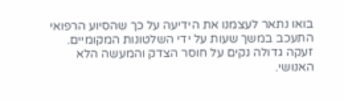בואו נתאר לעצמנו את הידיעה על כך שהסיוע הרפואי התעכב במשך שעות על ידי השלטונות המקומיים. זעקה גדולה נקים על חוסר הצדק והמעשה הלא האנושי.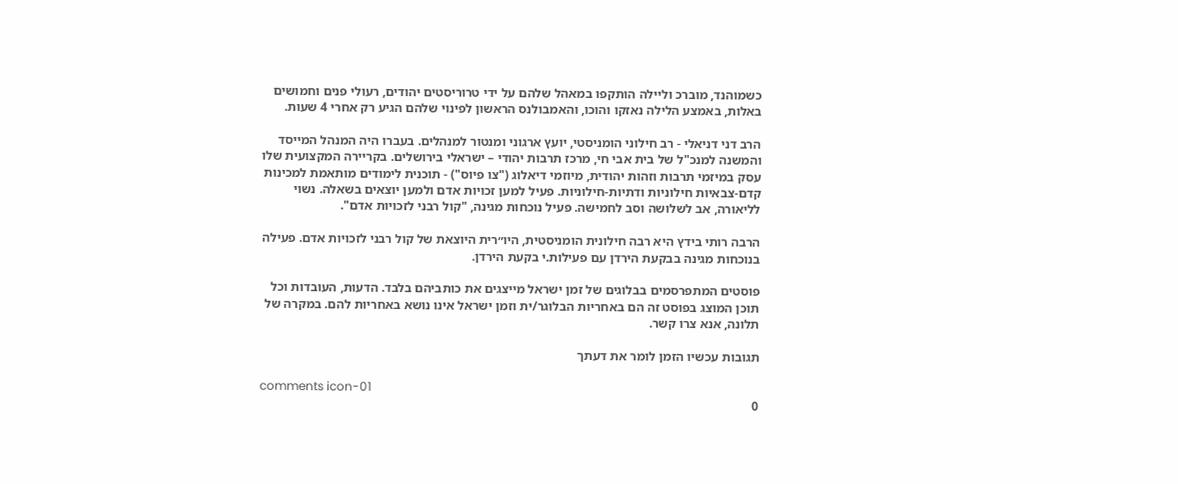כשמוהנד, מוברכ וליילה הותקפו במאהל שלהם על ידי טרוריסטים יהודים, רעולי פנים וחמושים באלות, באמצע הלילה נאזקו והוכו, והאמבולנס הראשון לפינוי שלהם הגיע רק אחרי 4 שעות.

הרב דני דניאלי - רב חילוני הומניסטי, יועץ ארגוני ומנטור למנהלים. בעברו היה המנהל המייסד והמשנה למנכ"ל של בית אבי חי, מרכז תרבות יהודי – ישראלי בירושלים. בקריירה המקצועית שלו עסק במיזמי תרבות וזהות יהודית, מיוזמי דיאלוג ("צו פיוס") - תוכנית לימודים מותאמת למכינות קדם-צבאיות חילוניות ודתיות-חילוניות. פעיל למען זכויות אדם ולמען יוצאים בשאלה. נשוי לליאורה, אב לשלושה וסב לחמישה. פעיל נוכחות מגינה, "קול רבני לזכויות אדם".

הרבה רותי בידץ היא רבה חילונית הומניסטית, היו״רית היוצאת של קול רבני לזכויות אדם. פעילה בנוכחות מגינה בבקעת הירדן עם פעילות.י בקעת הירדן.

פוסטים המתפרסמים בבלוגים של זמן ישראל מייצגים את כותביהם בלבד. הדעות, העובדות וכל תוכן המוצג בפוסט זה הם באחריות הבלוגר/ית וזמן ישראל אינו נושא באחריות להם. במקרה של תלונה, אנא צרו קשר.

תגובות עכשיו הזמן לומר את דעתך

comments icon-01
0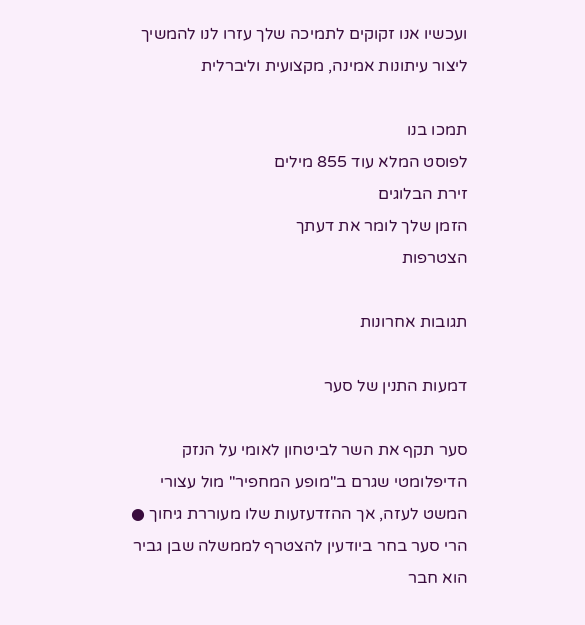ועכשיו אנו זקוקים לתמיכה שלך עזרו לנו להמשיך ליצור עיתונות אמינה, מקצועית וליברלית

תמכו בנו
לפוסט המלא עוד 855 מילים
זירת הבלוגים
הזמן שלך לומר את דעתך
הצטרפות

תגובות אחרונות

דמעות התנין של סער

סער תקף את השר לביטחון לאומי על הנזק הדיפלומטי שגרם ב"מופע המחפיר" מול עצורי המשט לעזה, אך ההזדעזעות שלו מעוררת גיחוך ● הרי סער בחר ביודעין להצטרף לממשלה שבן גביר הוא חבר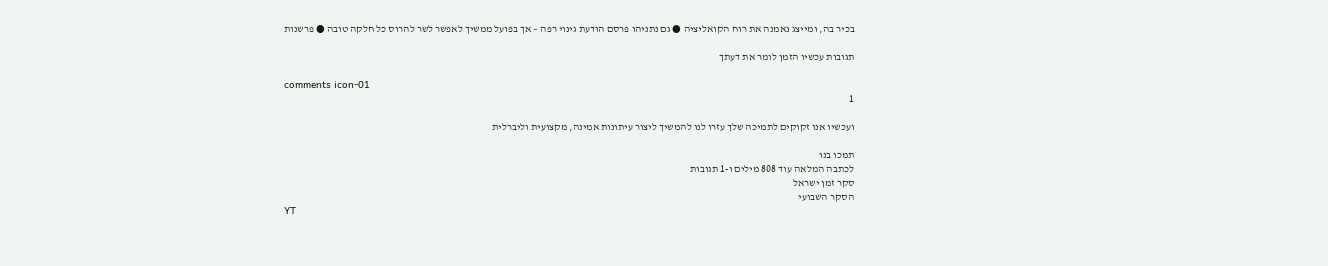בכיר בה, ומייצג נאמנה את רוח הקואליציה ● גם נתניהו פרסם הודעת גינוי רפה – אך בפועל ממשיך לאפשר לשר להרוס כל חלקה טובה ● פרשנות

תגובות עכשיו הזמן לומר את דעתך

comments icon-01
1

ועכשיו אנו זקוקים לתמיכה שלך עזרו לנו להמשיך ליצור עיתונות אמינה, מקצועית וליברלית

תמכו בנו
לכתבה המלאה עוד 808 מילים ו-1 תגובות
סקר זמן ישראל
הסקר השבועי
YT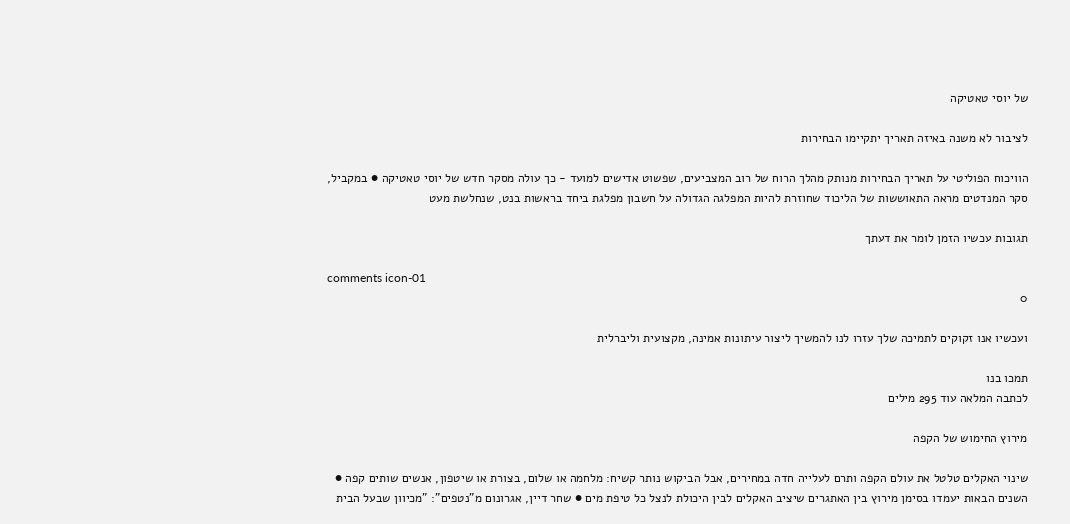של יוסי טאטיקה

לציבור לא משנה באיזה תאריך יתקיימו הבחירות

הוויכוח הפוליטי על תאריך הבחירות מנותק מהלך הרוח של רוב המצביעים, שפשוט אדישים למועד - כך עולה מסקר חדש של יוסי טאטיקה ● במקביל, סקר המנדטים מראה התאוששות של הליכוד שחוזרת להיות המפלגה הגדולה על חשבון מפלגת ביחד בראשות בנט, שנחלשת מעט

תגובות עכשיו הזמן לומר את דעתך

comments icon-01
0

ועכשיו אנו זקוקים לתמיכה שלך עזרו לנו להמשיך ליצור עיתונות אמינה, מקצועית וליברלית

תמכו בנו
לכתבה המלאה עוד 295 מילים

מירוץ החימוש של הקפה

שינוי האקלים טלטל את עולם הקפה ותרם לעלייה חדה במחירים, אבל הביקוש נותר קשיח: מלחמה או שלום, בצורת או שיטפון, אנשים שותים קפה ● השנים הבאות יעמדו בסימן מירוץ בין האתגרים שיציב האקלים לבין היכולת לנצל כל טיפת מים ● שחר דיין, אגרונום מ"נטפים": "מכיוון שבעל הבית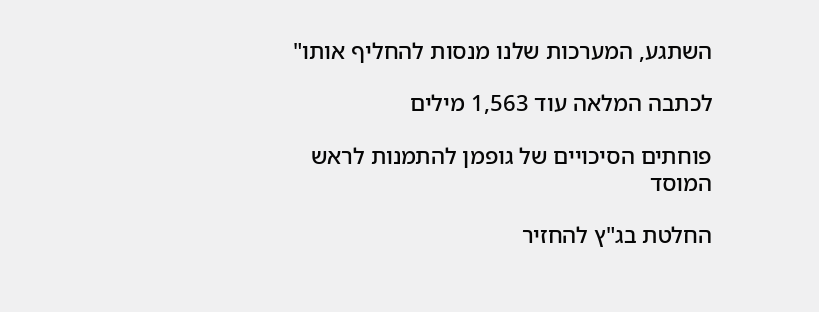השתגע, המערכות שלנו מנסות להחליף אותו"

לכתבה המלאה עוד 1,563 מילים

פוחתים הסיכויים של גופמן להתמנות לראש המוסד

החלטת בג"ץ להחזיר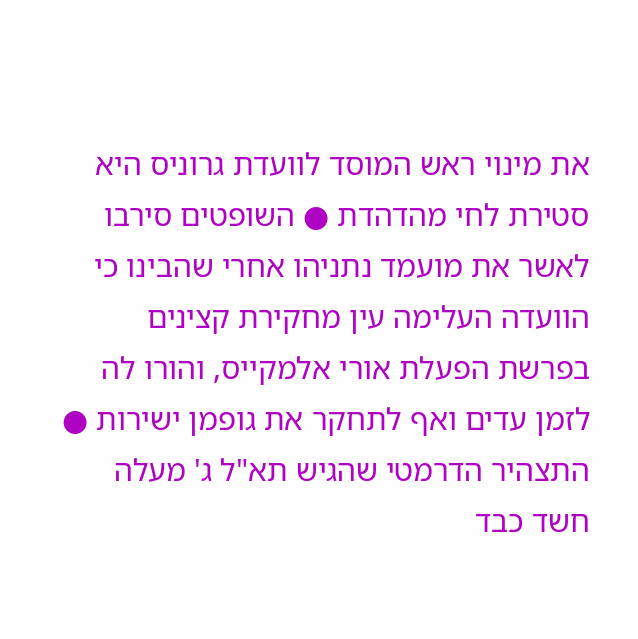את מינוי ראש המוסד לוועדת גרוניס היא סטירת לחי מהדהדת ● השופטים סירבו לאשר את מועמד נתניהו אחרי שהבינו כי הוועדה העלימה עין מחקירת קצינים בפרשת הפעלת אורי אלמקייס, והורו לה לזמן עדים ואף לתחקר את גופמן ישירות ● התצהיר הדרמטי שהגיש תא"ל ג' מעלה חשד כבד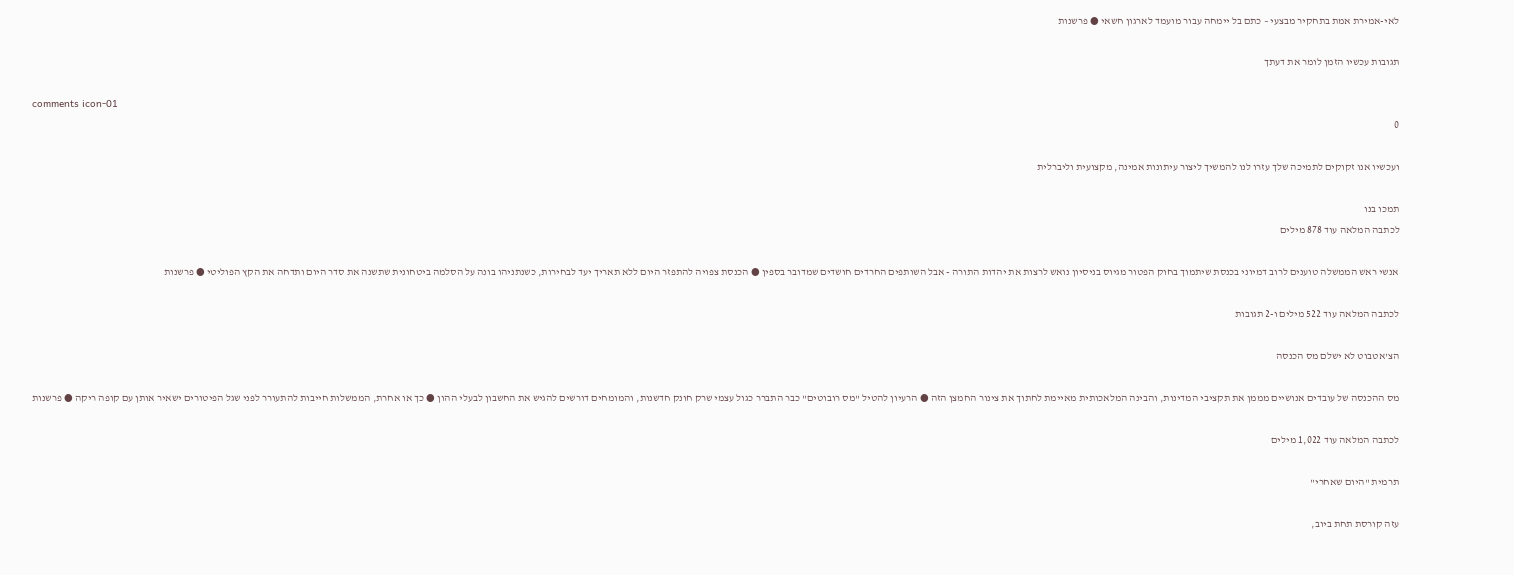לאי-אמירת אמת בתחקיר מבצעי – כתם בל יימחה עבור מועמד לארגון חשאי ● פרשנות

תגובות עכשיו הזמן לומר את דעתך

comments icon-01
0

ועכשיו אנו זקוקים לתמיכה שלך עזרו לנו להמשיך ליצור עיתונות אמינה, מקצועית וליברלית

תמכו בנו
לכתבה המלאה עוד 878 מילים

אנשי ראש הממשלה טוענים לרוב דמיוני בכנסת שיתמוך בחוק הפטור מגיוס בניסיון נואש לרצות את יהדות התורה - אבל השותפים החרדים חושדים שמדובר בספין ● הכנסת צפויה להתפזר היום ללא תאריך יעד לבחירות, כשנתניהו בונה על הסלמה ביטחונית שתשנה את סדר היום ותדחה את הקץ הפוליטי ● פרשנות

לכתבה המלאה עוד 522 מילים ו-2 תגובות

הצ'אטבוט לא ישלם מס הכנסה

מס ההכנסה של עובדים אנושיים מממן את תקציבי המדינות, והבינה המלאכותית מאיימת לחתוך את צינור החמצן הזה ● הרעיון להטיל "מס רובוטים" כבר התברר כגול עצמי שרק חונק חדשנות, והמומחים דורשים להגיש את החשבון לבעלי ההון ● כך או אחרת, הממשלות חייבות להתעורר לפני שגל הפיטורים ישאיר אותן עם קופה ריקה ● פרשנות

לכתבה המלאה עוד 1,022 מילים

תרמית "היום שאחרי"

עזה קורסת תחת ביוב,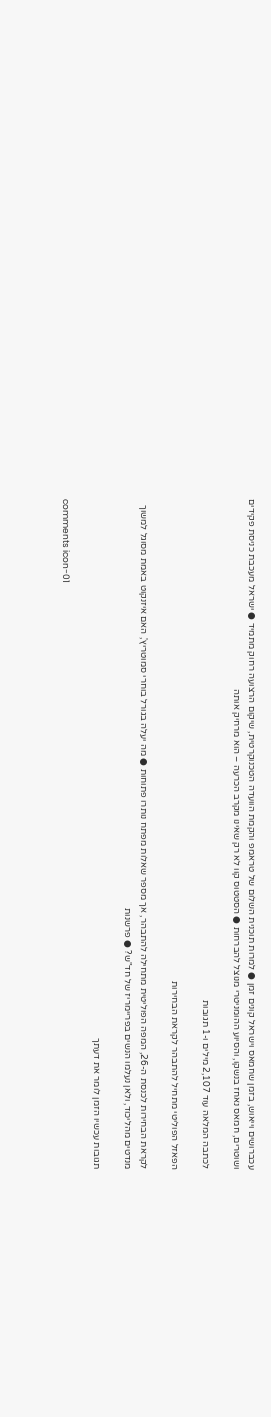עכברושים וייאוש, בזמן שחמאס וישראל קונים זמן ● למרות תוכנית השלום של טראמפ והקמת הוועדה הטכנוקרטית, שיקום הרצועה רחוק מתמיד ● ישראל מעכבת כניסת פקידים ושוטרים, חמאס נאחז בנשקו, והסיוע ההומניטרי מנוצל להברחות ● הסטטוס קוו לא רק שאינו מקרב הכרעה – הוא מרחיק אותה

לכתבה המלאה עוד 2,107 מילים ו-1 תגובות

הפאזל הפוליטי מתחיל להתבהר לקראת הבחירות

לקראת הבחירות לכנסת ה-26, המפה הפוליטית מתחילה להתבהר, אך מספר שאלות מפתח נותרו פתוחות ● מה יעלה בגורל בוחרי סמוטריץ', האם איזנקוט באמת מסוגל למשוך מנדטים מהליכוד, ולאן נעלמו הנשים בפריימריז של חד"ש? ● פרשנות

תגובות עכשיו הזמן לומר את דעתך

comments icon-01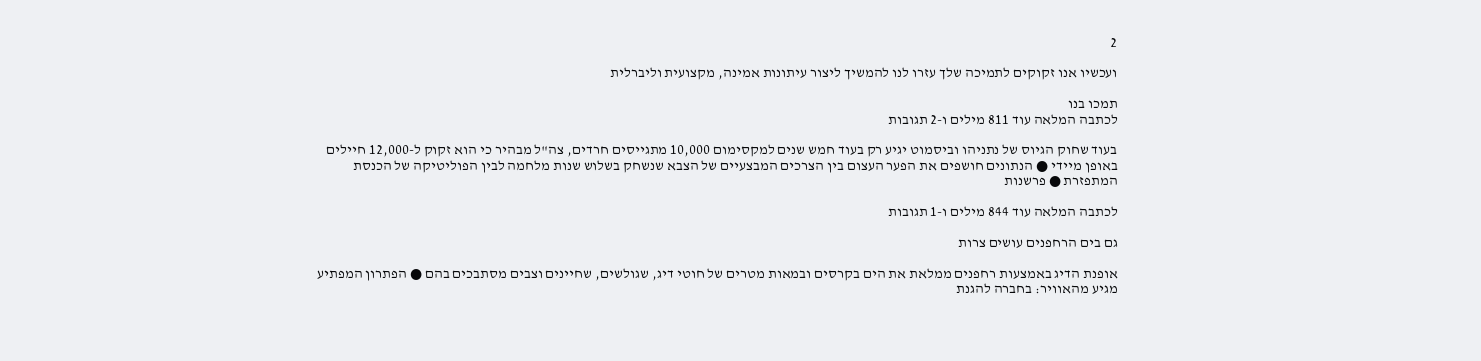2

ועכשיו אנו זקוקים לתמיכה שלך עזרו לנו להמשיך ליצור עיתונות אמינה, מקצועית וליברלית

תמכו בנו
לכתבה המלאה עוד 811 מילים ו-2 תגובות

בעוד שחוק הגיוס של נתניהו וביסמוט יגיע רק בעוד חמש שנים למקסימום 10,000 מתגייסים חרדים, צה"ל מבהיר כי הוא זקוק ל-12,000 חיילים באופן מיידי ● הנתונים חושפים את הפער העצום בין הצרכים המבצעיים של הצבא שנשחק בשלוש שנות מלחמה לבין הפוליטיקה של הכנסת המתפזרת ● פרשנות

לכתבה המלאה עוד 844 מילים ו-1 תגובות

גם בים הרחפנים עושים צרות

אופנת הדיג באמצעות רחפנים ממלאת את הים בקרסים ובמאות מטרים של חוטי דיג, שגולשים, שחיינים וצבים מסתבכים בהם ● הפתרון המפתיע מגיע מהאוויר: בחברה להגנת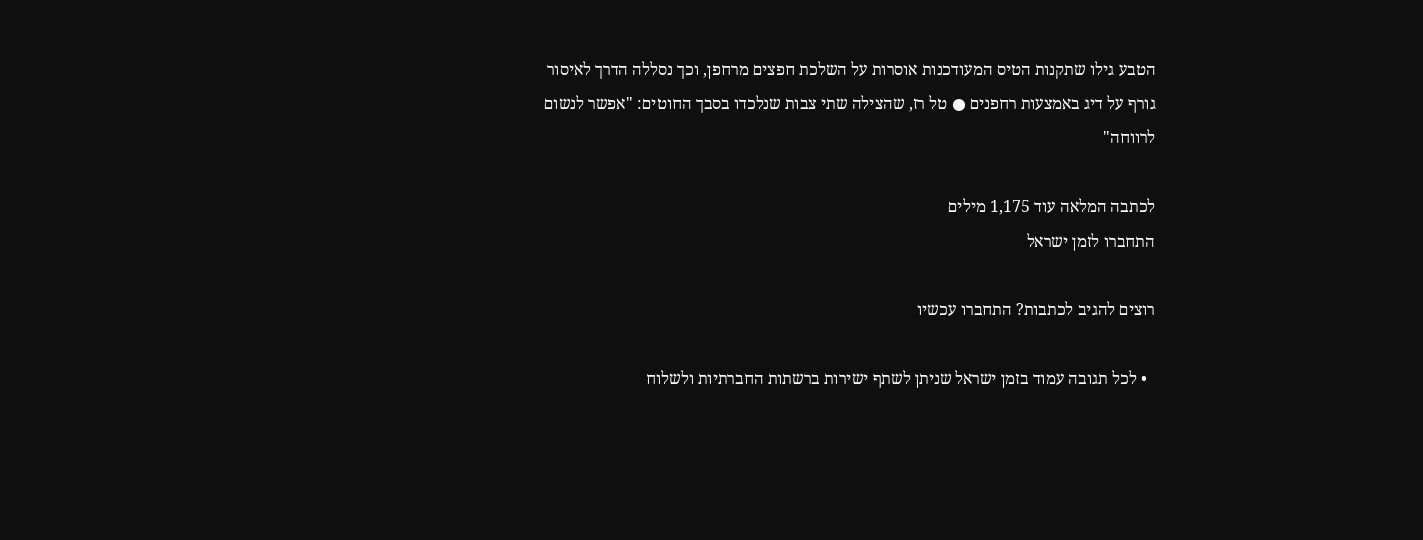הטבע גילו שתקנות הטיס המעודכנות אוסרות על השלכת חפצים מרחפן, וכך נסללה הדרך לאיסור גורף על דיג באמצעות רחפנים ● טל רז, שהצילה שתי צבות שנלכדו בסבך החוטים: "אפשר לנשום לרווחה"

לכתבה המלאה עוד 1,175 מילים
התחברו לזמן ישראל

רוצים להגיב לכתבות? התחברו עכשיו

  • לכל תגובה עמוד בזמן ישראל שניתן לשתף ישירות ברשתות החברתיות ולשלוח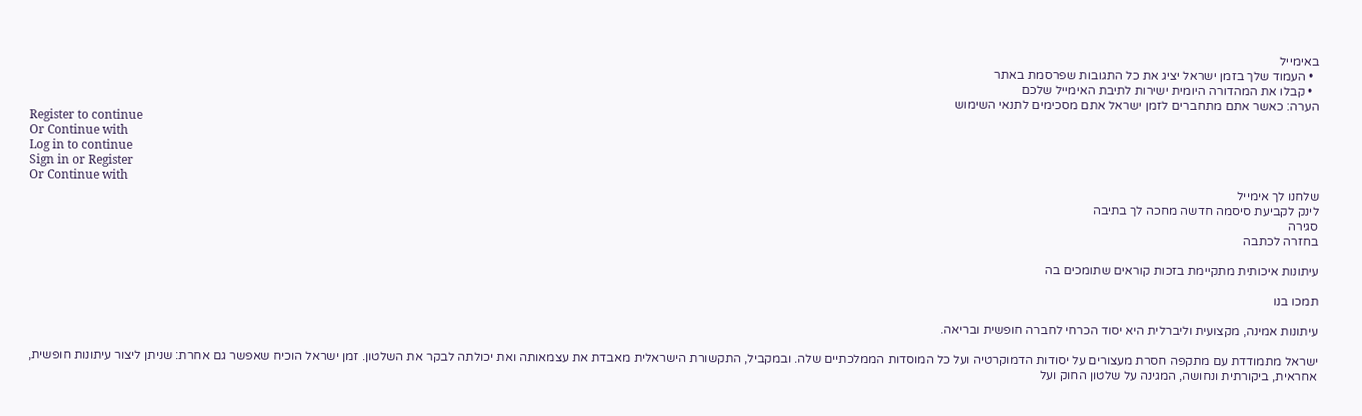באימייל
  • העמוד שלך בזמן ישראל יציג את כל התגובות שפרסמת באתר
  • קבלו את המהדורה היומית ישירות לתיבת האימייל שלכם
הערה: כאשר אתם מתחברים לזמן ישראל אתם מסכימים לתנאי השימוש
Register to continue
Or Continue with
Log in to continue
Sign in or Register
Or Continue with
שלחנו לך אימייל
לינק לקביעת סיסמה חדשה מחכה לך בתיבה
סגירה
בחזרה לכתבה

עיתונות איכותית מתקיימת בזכות קוראים שתומכים בה

תמכו בנו

עיתונות אמינה, מקצועית וליברלית היא יסוד הכרחי לחברה חופשית ובריאה.

ישראל מתמודדת עם מתקפה חסרת מעצורים על יסודות הדמוקרטיה ועל כל המוסדות הממלכתיים שלה. ובמקביל, התקשורת הישראלית מאבדת את עצמאותה ואת יכולתה לבקר את השלטון. זמן ישראל הוכיח שאפשר גם אחרת: שניתן ליצור עיתונות חופשית, אחראית, ביקורתית ונחושה, המגינה על שלטון החוק ועל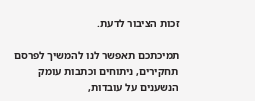זכות הציבור לדעת.

תמיכתכם תאפשר לנו להמשיך לפרסם תחקירים, ניתוחים וכתבות עומק הנשענים על עובדות,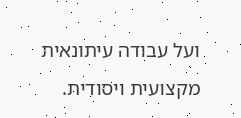ועל עבודה עיתונאית מקצועית ויסודית.